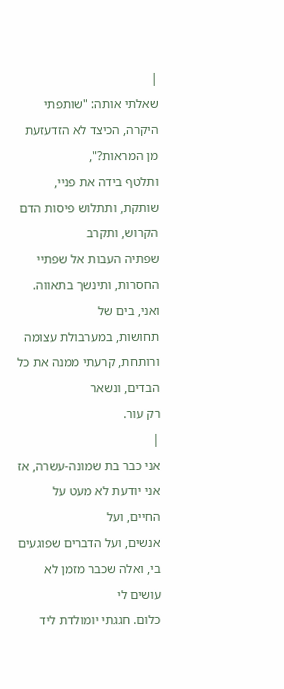|
שאלתי אותה: "שותפתי היקרה, הכיצד לא הזדעזעת מן המראות?",
ותלטף בידה את פניי, שותקת, ותתלוש פיסות הדם הקרוש, ותקרב
שפתיה העבות אל שפתיי החסרות, ותינשך בתאווה. ואני, בים של
תחושות, במערבולת עצומה ורותחת, קרעתי ממנה את כל הבדים, ונשאר
רק עור.
|
אני כבר בת שמונה-עשרה, אז אני יודעת לא מעט על החיים, ועל
אנשים, ועל הדברים שפוגעים בי, ואלה שכבר מזמן לא עושים לי
כלום. חגגתי יומולדת ליד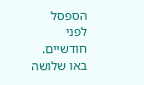הספסל לפני חודשיים. באו שלושה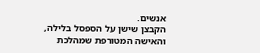אנשים.
הקבצן שישן על הספסל בלילה, והאישה המטורפת שמהלכת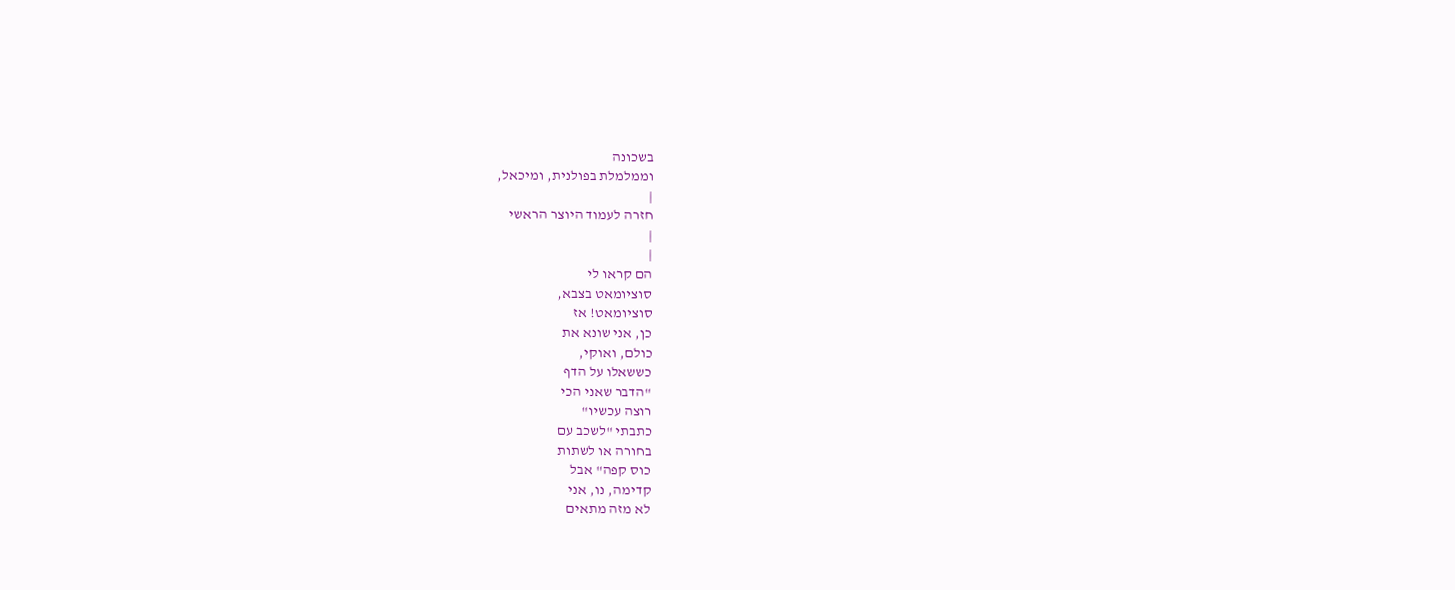בשכונה
וממלמלת בפולנית, ומיכאל,
|
חזרה לעמוד היוצר הראשי
|
|
הם קראו לי
סוציומאט בצבא,
סוציומאט! אז
כן, אני שונא את
כולם, ואוקי,
כששאלו על הדף
"הדבר שאני הכי
רוצה עכשיו"
כתבתי "לשכב עם
בחורה או לשתות
כוס קפה" אבל
קדימה, נו, אני
לא מזה מתאים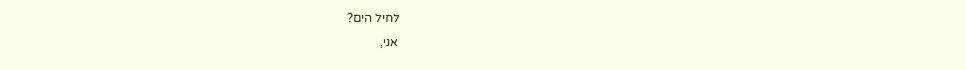לחיל הים?
אני,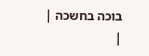בוכה בחשכה |
|